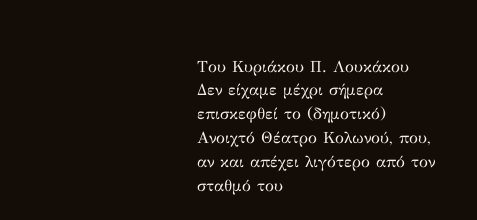Του Κυριάκου Π. Λουκάκου
Δεν είχαμε μέχρι σήμερα επισκεφθεί το (δημοτικό) Ανοιχτό Θέατρο Κολωνού, που, αν και απέχει λιγότερο από τον σταθμό του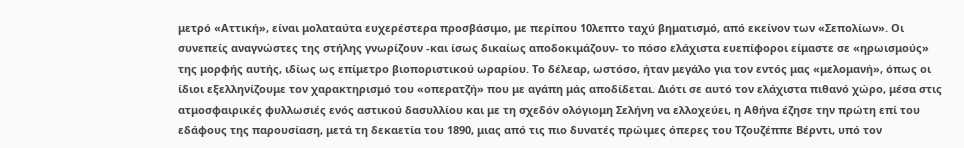μετρό «Αττική», είναι μολαταύτα ευχερέστερα προσβάσιμο, με περίπου 10λεπτο ταχύ βηματισμό, από εκείνον των «Σεπολίων». Οι συνεπείς αναγνώστες της στήλης γνωρίζουν -και ίσως δικαίως αποδοκιμάζουν- το πόσο ελάχιστα ευεπίφοροι είμαστε σε «ηρωισμούς» της μορφής αυτής, ιδίως ως επίμετρο βιοποριστικού ωραρίου. Το δέλεαρ, ωστόσο, ήταν μεγάλο για τον εντός μας «μελομανή», όπως οι ίδιοι εξελληνίζουμε τον χαρακτηρισμό του «οπερατζή» που με αγάπη μάς αποδίδεται. Διότι σε αυτό τον ελάχιστα πιθανό χώρο, μέσα στις ατμοσφαιρικές φυλλωσιές ενός αστικού δασυλλίου και με τη σχεδόν ολόγιομη Σελήνη να ελλοχεύει, η Αθήνα έζησε την πρώτη επί του εδάφους της παρουσίαση, μετά τη δεκαετία του 1890, μιας από τις πιο δυνατές πρώιμες όπερες του Τζουζέππε Βέρντι, υπό τον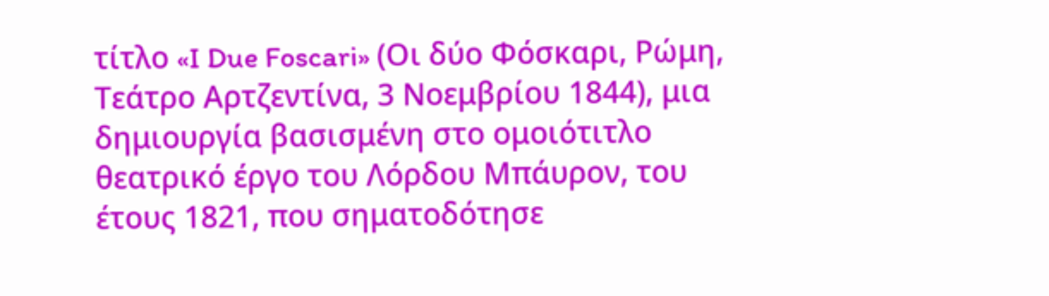τίτλο «I Due Foscari» (Οι δύο Φόσκαρι, Ρώμη, Τεάτρο Αρτζεντίνα, 3 Νοεμβρίου 1844), μια δημιουργία βασισμένη στο ομοιότιτλο θεατρικό έργο του Λόρδου Μπάυρον, του έτους 1821, που σηματοδότησε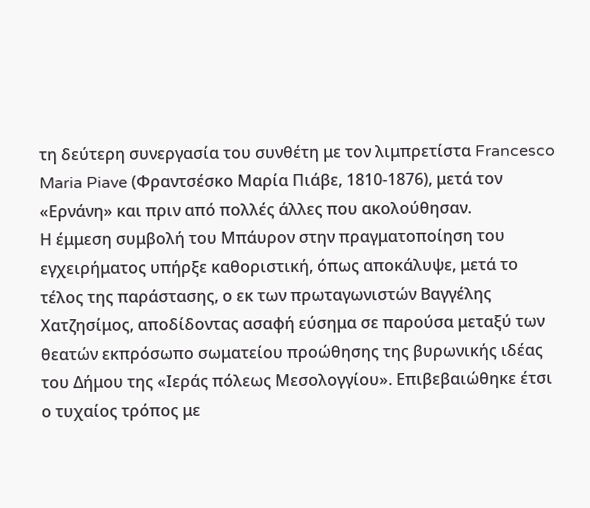τη δεύτερη συνεργασία του συνθέτη με τον λιμπρετίστα Francesco Maria Piave (Φραντσέσκο Μαρία Πιάβε, 1810-1876), μετά τον «Ερνάνη» και πριν από πολλές άλλες που ακολούθησαν.
Η έμμεση συμβολή του Μπάυρον στην πραγματοποίηση του εγχειρήματος υπήρξε καθοριστική, όπως αποκάλυψε, μετά το τέλος της παράστασης, ο εκ των πρωταγωνιστών Βαγγέλης Χατζησίμος, αποδίδοντας ασαφή εύσημα σε παρούσα μεταξύ των θεατών εκπρόσωπο σωματείου προώθησης της βυρωνικής ιδέας του Δήμου της «Ιεράς πόλεως Μεσολογγίου». Επιβεβαιώθηκε έτσι ο τυχαίος τρόπος με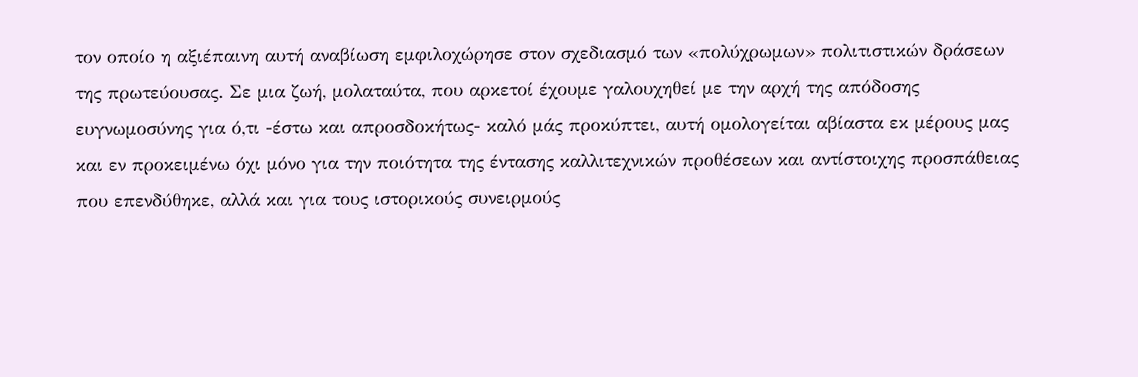τον οποίο η αξιέπαινη αυτή αναβίωση εμφιλοχώρησε στον σχεδιασμό των «πολύχρωμων» πολιτιστικών δράσεων της πρωτεύουσας. Σε μια ζωή, μολαταύτα, που αρκετοί έχουμε γαλουχηθεί με την αρχή της απόδοσης ευγνωμοσύνης για ό,τι -έστω και απροσδοκήτως- καλό μάς προκύπτει, αυτή ομολογείται αβίαστα εκ μέρους μας και εν προκειμένω όχι μόνο για την ποιότητα της έντασης καλλιτεχνικών προθέσεων και αντίστοιχης προσπάθειας που επενδύθηκε, αλλά και για τους ιστορικούς συνειρμούς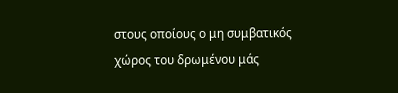στους οποίους ο μη συμβατικός χώρος του δρωμένου μάς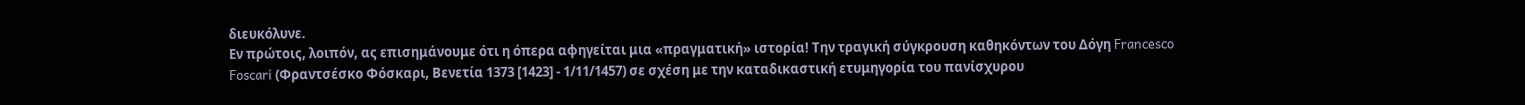διευκόλυνε.
Εν πρώτοις, λοιπόν, ας επισημάνουμε ότι η όπερα αφηγείται μια «πραγματική» ιστορία! Την τραγική σύγκρουση καθηκόντων του Δόγη Francesco Foscari (Φραντσέσκο Φόσκαρι, Βενετία 1373 [1423] - 1/11/1457) σε σχέση με την καταδικαστική ετυμηγορία του πανίσχυρου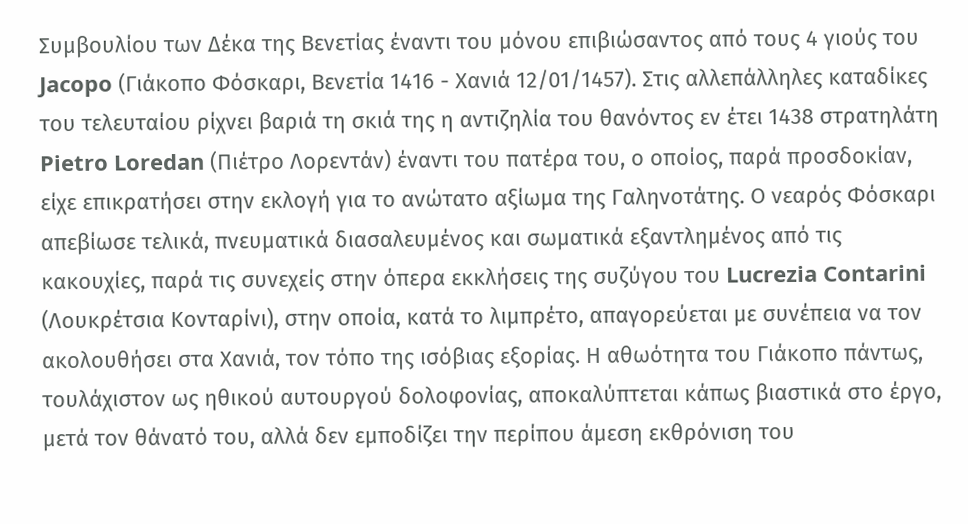Συμβουλίου των Δέκα της Βενετίας έναντι του μόνου επιβιώσαντος από τους 4 γιούς του Jacopo (Γιάκοπο Φόσκαρι, Βενετία 1416 - Χανιά 12/01/1457). Στις αλλεπάλληλες καταδίκες του τελευταίου ρίχνει βαριά τη σκιά της η αντιζηλία του θανόντος εν έτει 1438 στρατηλάτη Pietro Loredan (Πιέτρο Λορεντάν) έναντι του πατέρα του, ο οποίος, παρά προσδοκίαν, είχε επικρατήσει στην εκλογή για το ανώτατο αξίωμα της Γαληνοτάτης. Ο νεαρός Φόσκαρι απεβίωσε τελικά, πνευματικά διασαλευμένος και σωματικά εξαντλημένος από τις κακουχίες, παρά τις συνεχείς στην όπερα εκκλήσεις της συζύγου του Lucrezia Contarini (Λουκρέτσια Κονταρίνι), στην οποία, κατά το λιμπρέτο, απαγορεύεται με συνέπεια να τον ακολουθήσει στα Χανιά, τον τόπο της ισόβιας εξορίας. Η αθωότητα του Γιάκοπο πάντως, τουλάχιστον ως ηθικού αυτουργού δολοφονίας, αποκαλύπτεται κάπως βιαστικά στο έργο, μετά τον θάνατό του, αλλά δεν εμποδίζει την περίπου άμεση εκθρόνιση του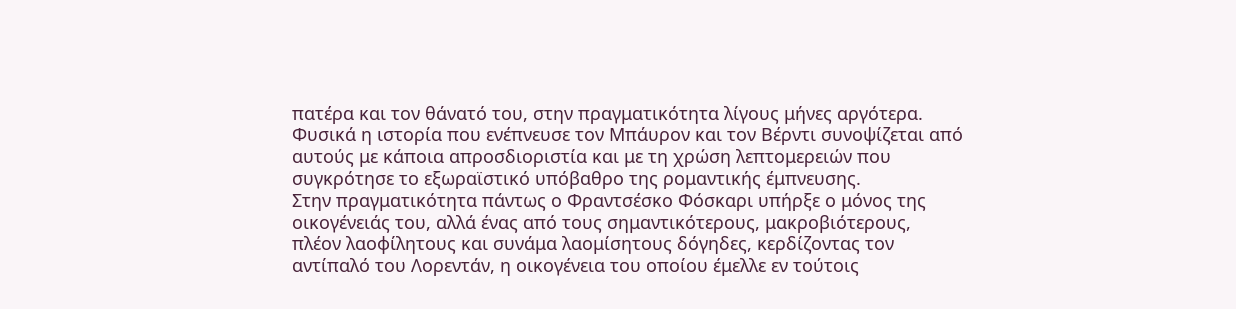πατέρα και τον θάνατό του, στην πραγματικότητα λίγους μήνες αργότερα. Φυσικά η ιστορία που ενέπνευσε τον Μπάυρον και τον Βέρντι συνοψίζεται από αυτούς με κάποια απροσδιοριστία και με τη χρώση λεπτομερειών που συγκρότησε το εξωραϊστικό υπόβαθρο της ρομαντικής έμπνευσης.
Στην πραγματικότητα πάντως ο Φραντσέσκο Φόσκαρι υπήρξε ο μόνος της οικογένειάς του, αλλά ένας από τους σημαντικότερους, μακροβιότερους, πλέον λαοφίλητους και συνάμα λαομίσητους δόγηδες, κερδίζοντας τον αντίπαλό του Λορεντάν, η οικογένεια του οποίου έμελλε εν τούτοις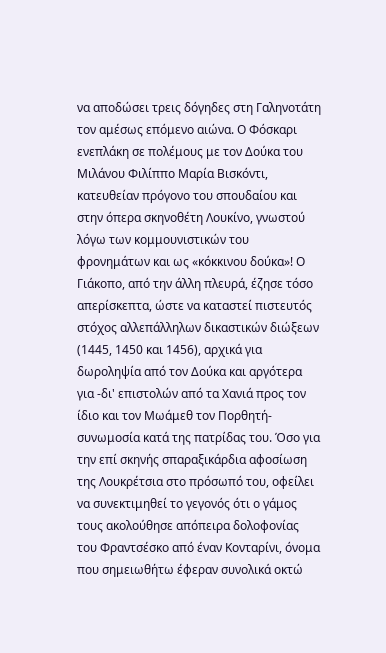να αποδώσει τρεις δόγηδες στη Γαληνοτάτη τον αμέσως επόμενο αιώνα. Ο Φόσκαρι ενεπλάκη σε πολέμους με τον Δούκα του Μιλάνου Φιλίππο Μαρία Βισκόντι, κατευθείαν πρόγονο του σπουδαίου και στην όπερα σκηνοθέτη Λουκίνο, γνωστού λόγω των κομμουνιστικών του φρονημάτων και ως «κόκκινου δούκα»! Ο Γιάκοπο, από την άλλη πλευρά, έζησε τόσο απερίσκεπτα, ώστε να καταστεί πιστευτός στόχος αλλεπάλληλων δικαστικών διώξεων (1445, 1450 και 1456), αρχικά για δωροληψία από τον Δούκα και αργότερα για -δι' επιστολών από τα Χανιά προς τον ίδιο και τον Μωάμεθ τον Πορθητή- συνωμοσία κατά της πατρίδας του. Όσο για την επί σκηνής σπαραξικάρδια αφοσίωση της Λουκρέτσια στο πρόσωπό του, οφείλει να συνεκτιμηθεί το γεγονός ότι ο γάμος τους ακολούθησε απόπειρα δολοφονίας του Φραντσέσκο από έναν Κονταρίνι, όνομα που σημειωθήτω έφεραν συνολικά οκτώ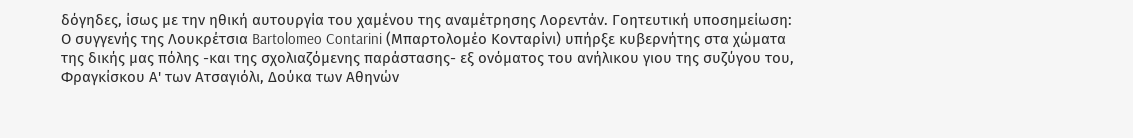δόγηδες, ίσως με την ηθική αυτουργία του χαμένου της αναμέτρησης Λορεντάν. Γοητευτική υποσημείωση: Ο συγγενής της Λουκρέτσια Bartolomeo Contarini (Μπαρτολομέο Κονταρίνι) υπήρξε κυβερνήτης στα χώματα της δικής μας πόλης -και της σχολιαζόμενης παράστασης- εξ ονόματος του ανήλικου γιου της συζύγου του, Φραγκίσκου Α' των Ατσαγιόλι, Δούκα των Αθηνών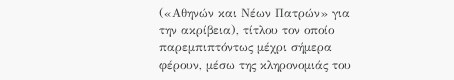(«Αθηνών και Νέων Πατρών» για την ακρίβεια), τίτλου τον οποίο παρεμπιπτόντως μέχρι σήμερα φέρουν, μέσω της κληρονομιάς του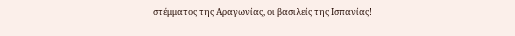στέμματος της Αραγωνίας, οι βασιλείς της Ισπανίας!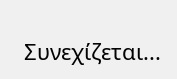Συνεχίζεται...